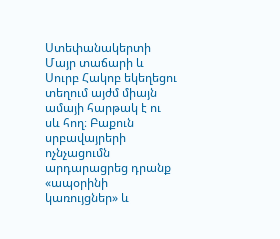Ստեփանակերտի Մայր տաճարի և Սուրբ Հակոբ եկեղեցու տեղում այժմ միայն ամայի հարթակ է ու սև հող։ Բաքուն սրբավայրերի ոչնչացումն արդարացրեց դրանք «ապօրինի կառույցներ» և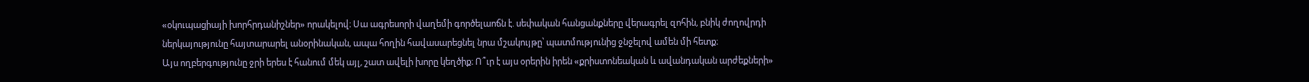«օկուպացիայի խորհրդանիշներ» որակելով։ Սա ագրեսորի վաղեմի գործելաոճն է. սեփական հանցանքները վերագրել զոհին, բնիկ ժողովրդի ներկայությունը հայտարարել անօրինական, ապա հողին հավասարեցնել նրա մշակույթը՝ պատմությունից ջնջելով ամեն մի հետք։
Այս ողբերգությունը ջրի երես է հանում մեկ այլ, շատ ավելի խորը կեղծիք։ Ո՞ւր է այս օրերին իրեն «քրիստոնեական և ավանդական արժեքների»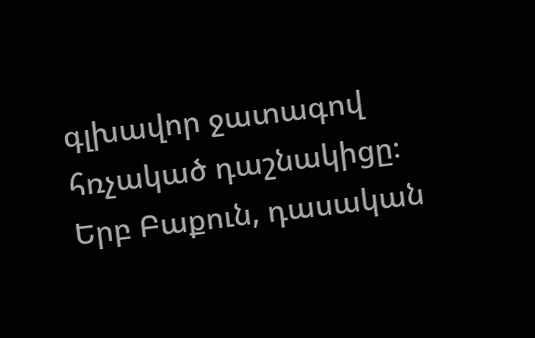գլխավոր ջատագով հռչակած դաշնակիցը։ Երբ Բաքուն, դասական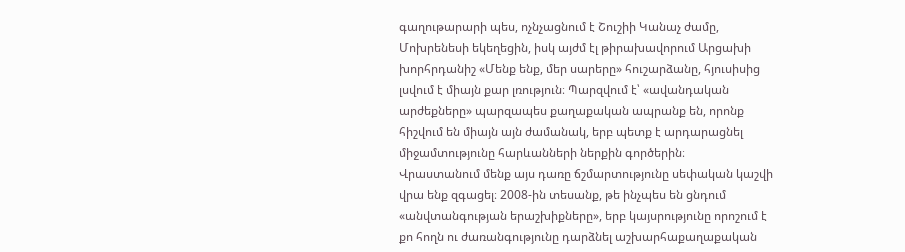գաղութարարի պես, ոչնչացնում է Շուշիի Կանաչ ժամը, Մոխրենեսի եկեղեցին, իսկ այժմ էլ թիրախավորում Արցախի խորհրդանիշ «Մենք ենք, մեր սարերը» հուշարձանը, հյուսիսից լսվում է միայն քար լռություն։ Պարզվում է՝ «ավանդական արժեքները» պարզապես քաղաքական ապրանք են, որոնք հիշվում են միայն այն ժամանակ, երբ պետք է արդարացնել միջամտությունը հարևանների ներքին գործերին։
Վրաստանում մենք այս դառը ճշմարտությունը սեփական կաշվի վրա ենք զգացել։ 2008-ին տեսանք, թե ինչպես են ցնդում «անվտանգության երաշխիքները», երբ կայսրությունը որոշում է քո հողն ու ժառանգությունը դարձնել աշխարհաքաղաքական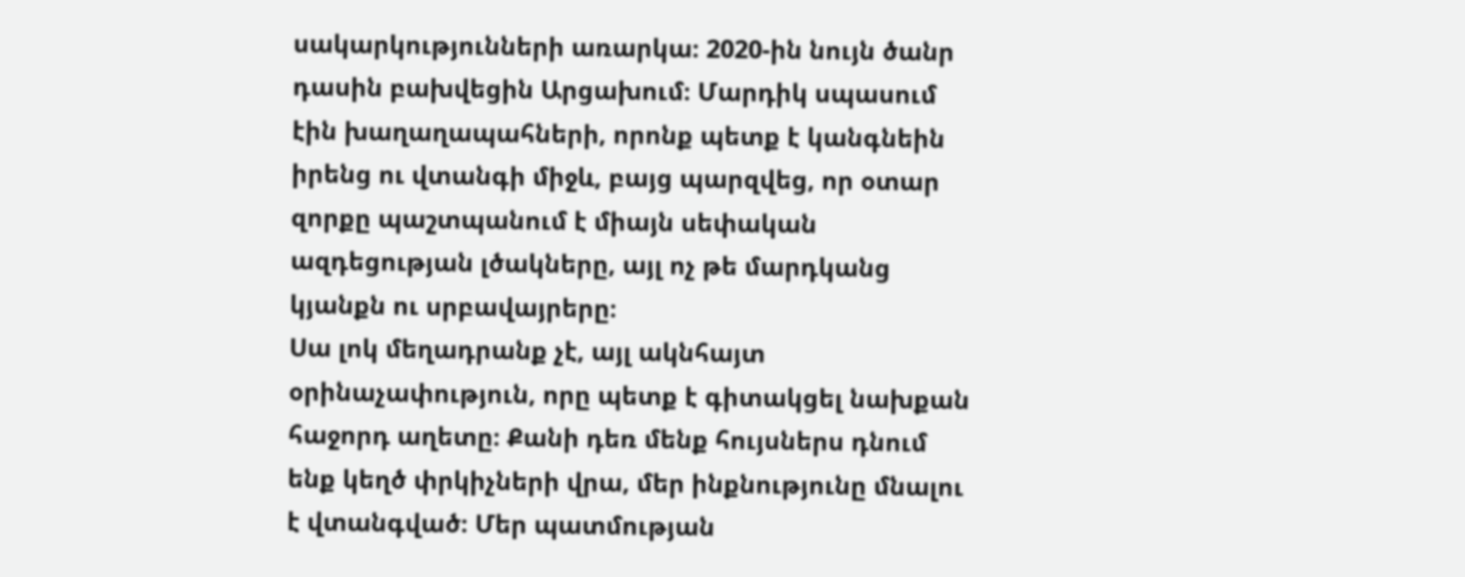սակարկությունների առարկա։ 2020-ին նույն ծանր դասին բախվեցին Արցախում։ Մարդիկ սպասում էին խաղաղապահների, որոնք պետք է կանգնեին իրենց ու վտանգի միջև, բայց պարզվեց, որ օտար զորքը պաշտպանում է միայն սեփական ազդեցության լծակները, այլ ոչ թե մարդկանց կյանքն ու սրբավայրերը։
Սա լոկ մեղադրանք չէ, այլ ակնհայտ օրինաչափություն, որը պետք է գիտակցել նախքան հաջորդ աղետը։ Քանի դեռ մենք հույսներս դնում ենք կեղծ փրկիչների վրա, մեր ինքնությունը մնալու է վտանգված։ Մեր պատմության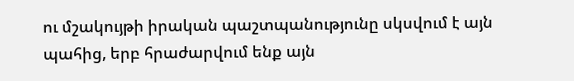ու մշակույթի իրական պաշտպանությունը սկսվում է այն պահից, երբ հրաժարվում ենք այն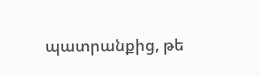պատրանքից, թե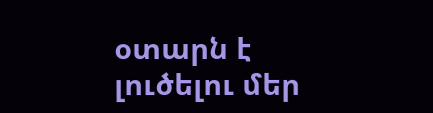օտարն է լուծելու մեր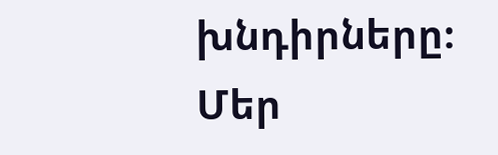խնդիրները։ Մեր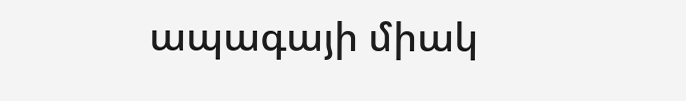ապագայի միակ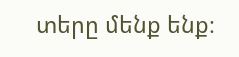տերը մենք ենք։